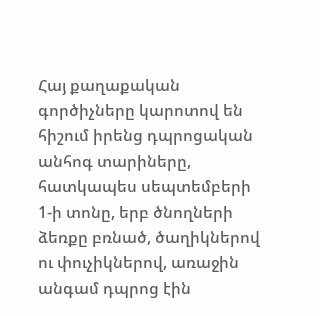Հայ քաղաքական գործիչները կարոտով են հիշում իրենց դպրոցական անհոգ տարիները, հատկապես սեպտեմբերի 1-ի տոնը, երբ ծնողների ձեռքը բռնած, ծաղիկներով ու փուչիկներով, առաջին անգամ դպրոց էին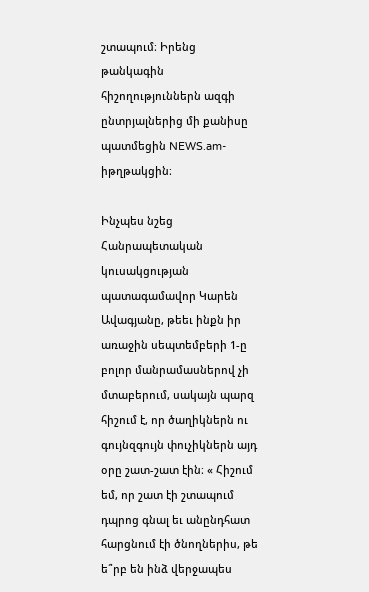շտապում։ Իրենց թանկագին հիշողություններն ազգի ընտրյալներից մի քանիսը պատմեցին NEWS.am-իթղթակցին։

Ինչպես նշեց Հանրապետական կուսակցության  պատագամավոր Կարեն Ավագյանը, թեեւ ինքն իր առաջին սեպտեմբերի 1-ը բոլոր մանրամասներով չի մտաբերում, սակայն պարզ հիշում է, որ ծաղիկներն ու գույնզգույն փուչիկներն այդ օրը շատ-շատ էին։ « Հիշում եմ, որ շատ էի շտապում դպրոց գնալ եւ անընդհատ հարցնում էի ծնողներիս, թե ե՞րբ են ինձ վերջապես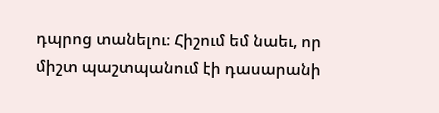դպրոց տանելու։ Հիշում եմ նաեւ, որ միշտ պաշտպանում էի դասարանի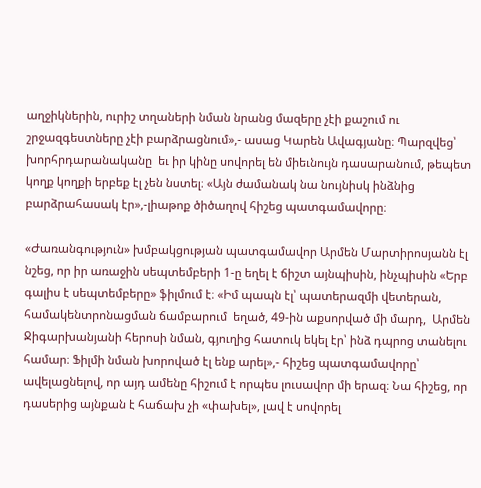աղջիկներին, ուրիշ տղաների նման նրանց մազերը չէի քաշում ու շրջազգեստները չէի բարձրացնում»,- ասաց Կարեն Ավագյանը։ Պարզվեց՝ խորհրդարանականը  եւ իր կինը սովորել են միեւնույն դասարանում, թեպետ կողք կողքի երբեք էլ չեն նստել։ «Այն ժամանակ նա նույնիսկ ինձնից բարձրահասակ էր»,-լիաթոք ծիծաղով հիշեց պատգամավորը։

«Ժառանգություն» խմբակցության պատգամավոր Արմեն Մարտիրոսյանն էլ նշեց, որ իր առաջին սեպտեմբերի 1-ը եղել է ճիշտ այնպիսին, ինչպիսին «Երբ գալիս է սեպտեմբերը» ֆիլմում է։ «Իմ պապն էլ՝ պատերազմի վետերան, համակենտրոնացման ճամբարում  եղած, 49-ին աքսորված մի մարդ,  Արմեն Ջիգարխանյանի հերոսի նման, գյուղից հատուկ եկել էր՝ ինձ դպրոց տանելու համար։ Ֆիլմի նման խորոված էլ ենք արել»,- հիշեց պատգամավորը՝ ավելացնելով, որ այդ ամենը հիշում է որպես լուսավոր մի երազ։ Նա հիշեց, որ դասերից այնքան է հաճախ չի «փախել», լավ է սովորել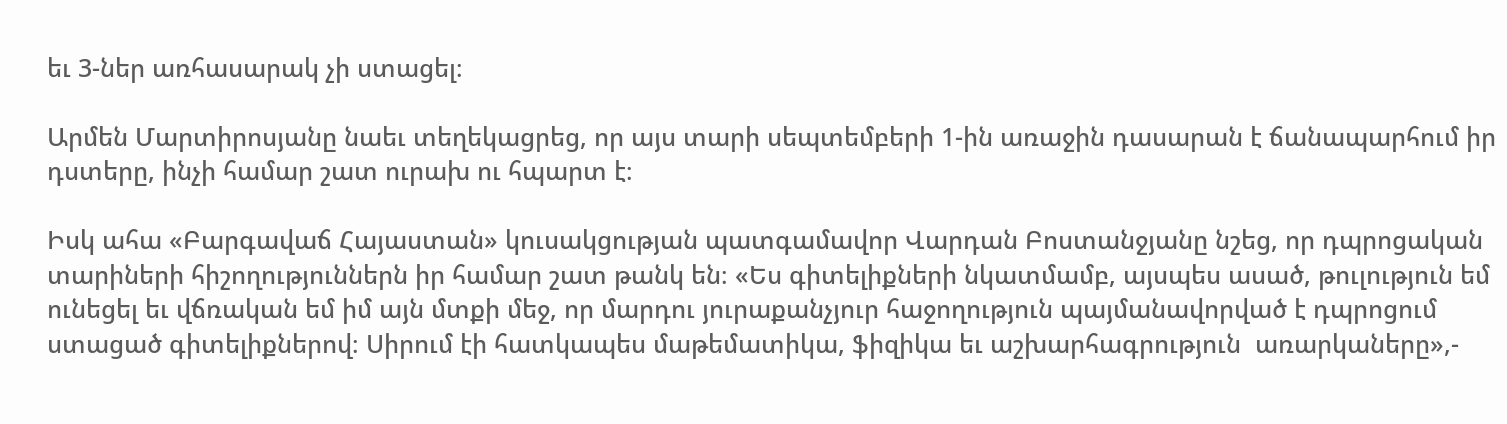եւ 3-ներ առհասարակ չի ստացել։

Արմեն Մարտիրոսյանը նաեւ տեղեկացրեց, որ այս տարի սեպտեմբերի 1-ին առաջին դասարան է ճանապարհում իր դստերը, ինչի համար շատ ուրախ ու հպարտ է։

Իսկ ահա «Բարգավաճ Հայաստան» կուսակցության պատգամավոր Վարդան Բոստանջյանը նշեց, որ դպրոցական տարիների հիշողություններն իր համար շատ թանկ են։ «Ես գիտելիքների նկատմամբ, այսպես ասած, թուլություն եմ ունեցել եւ վճռական եմ իմ այն մտքի մեջ, որ մարդու յուրաքանչյուր հաջողություն պայմանավորված է դպրոցում ստացած գիտելիքներով։ Սիրում էի հատկապես մաթեմատիկա, ֆիզիկա եւ աշխարհագրություն  առարկաները»,-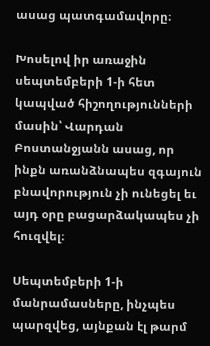ասաց պատգամավորը։

Խոսելով իր առաջին սեպտեմբերի 1-ի հետ կապված հիշողությունների մասին՝ Վարդան Բոստանջյանն ասաց, որ ինքն առանձնապես զգայուն բնավորություն չի ունեցել եւ այդ օրը բացարձակապես չի հուզվել։

Սեպտեմբերի 1-ի մանրամասները, ինչպես պարզվեց, այնքան էլ թարմ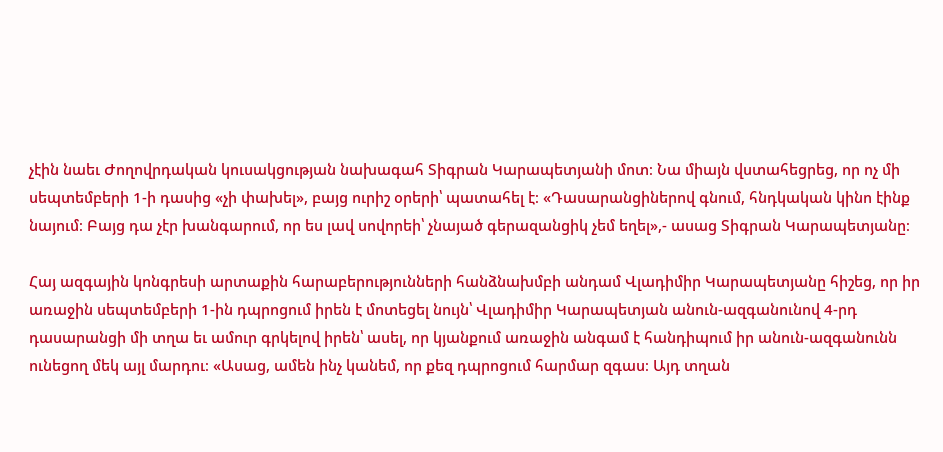չէին նաեւ Ժողովրդական կուսակցության նախագահ Տիգրան Կարապետյանի մոտ։ Նա միայն վստահեցրեց, որ ոչ մի սեպտեմբերի 1-ի դասից «չի փախել», բայց ուրիշ օրերի՝ պատահել է։ «Դասարանցիներով գնում, հնդկական կինո էինք նայում։ Բայց դա չէր խանգարում, որ ես լավ սովորեի՝ չնայած գերազանցիկ չեմ եղել»,- ասաց Տիգրան Կարապետյանը։

Հայ ազգային կոնգրեսի արտաքին հարաբերությունների հանձնախմբի անդամ Վլադիմիր Կարապետյանը հիշեց, որ իր առաջին սեպտեմբերի 1-ին դպրոցում իրեն է մոտեցել նույն՝ Վլադիմիր Կարապետյան անուն-ազգանունով 4-րդ դասարանցի մի տղա եւ ամուր գրկելով իրեն՝ ասել, որ կյանքում առաջին անգամ է հանդիպում իր անուն-ազգանունն ունեցող մեկ այլ մարդու։ «Ասաց, ամեն ինչ կանեմ, որ քեզ դպրոցում հարմար զգաս։ Այդ տղան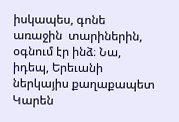իսկապես, գոնե առաջին  տարիներին, օգնում էր ինձ։ Նա, իդեպ, Երեւանի ներկայիս քաղաքապետ Կարեն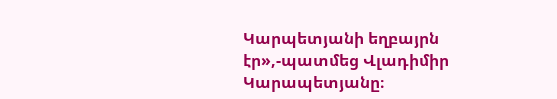Կարպետյանի եղբայրն էր»,-պատմեց Վլադիմիր Կարապետյանը։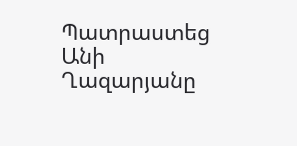Պատրաստեց Անի Ղազարյանը